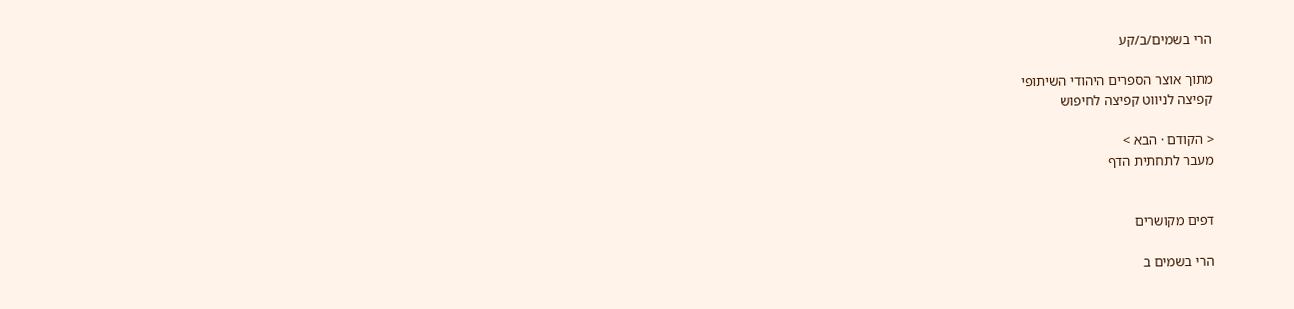הרי בשמים/ב/קע

מתוך אוצר הספרים היהודי השיתופי
קפיצה לניווט קפיצה לחיפוש

< הקודם · הבא >
מעבר לתחתית הדף


דפים מקושרים

הרי בשמים ב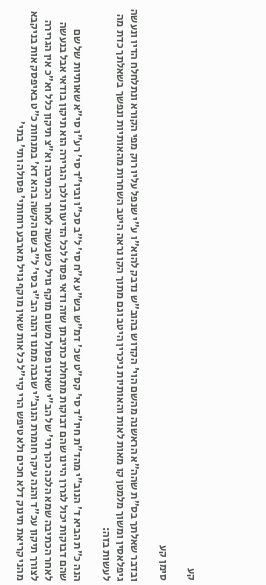קע

סימן קע

ובדבר שאלתך בס"ת שהה"א הראשנה מהשם הוי' הקדוש בהוב"ש נדבק להוא"ו ע"י שנפל עליו רוק מפי הקורא ונתלחלח הדיו ונעשה גיפלאסין ומשוך מלמטן קו מאות לאות והאותיות ניכרין היטב וגם מתוך הקו נראה היטב השחרות מהאותיות ונפשך בשאלתך כדת מה לעשות בזה:

הנה כ"ת הביא ד' הנוב"י מהד"ת חיו"ד סי' קס"ט שכ' דמ"ש בש"ע א"ח סי' ל"ב סכ"ו וביו"ד סי' רע"ו סי"א שאותיות של שם שהם דבוקות יכול לגררן היינו שהם דבוקות מתחלת כתיבתן שזה ודאי פסול לכל הדיעות ולכך הגרירה הוא תיקון בודאי אבל בנעשה לאחר הכתיבה שמא הלכה כהך תי' של הב"י שאינו פסול משום מוקף גויל כשנעשה לאחר הכתיבה וא"צ תיקון כלל וא"כ אין הגרירה לצורך תיקון עכ"ד והנה עיקר חומרת הנוב"י שגבה ממנו דהנה הב"י בסי' ל"ב שם הקשה בהא דא' במנחות כ"ט באיפסק אות בניקבא מהני קריאת תינוק דלא חכים ולא טיפש הרי קיי"ל כל אות שאין מוקף גויל מארבע רוחותי' פסולה ותי' בתי'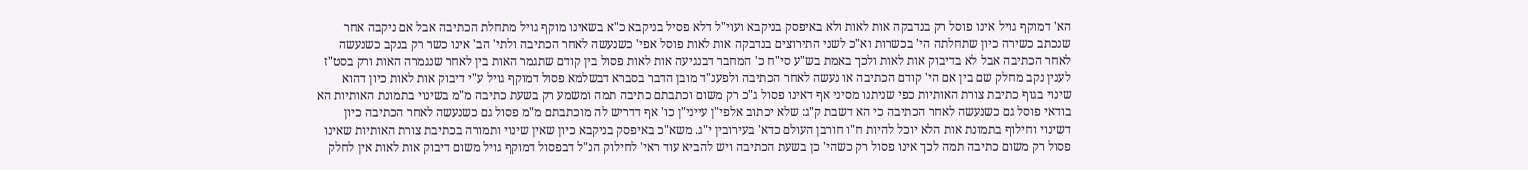הא' דמוקף גויל אינו פוסל רק בנדבקה אות לאות ולא באיפסק בניקבא ועוי"ל דלא פסיל בניקבא כ"א בשאינו מוקף גויל מתחלת הכתיבה אבל אם ניקבה אחר שנכתב כשירה כיון שתחלתה הי' בכשרות וא"כ לשני התירוצים בנדבקה אות לאות פוסל אפי' כשנעשה לאחר הכתיבה ולתי' הב' אינו כשר רק בנקב כשנעשה לאחר הכתיבה אבל לא בדיבוק אות לאות ולכך באמת בש"ע סי"ח כ' המחבר דבנגיעה אות לאות פסול בין קודם שתגמר האות בין לאחר שנגמרה האות ורק בסט"ז לענין נקב מחלק שם בין אם הי' קודם הכתיבה או נעשה לאחר הכתיבה ולפענ"ד מובן הדבר בסברא דבשלמא פסול דמוקף גויל ע"י דיבוק אות לאות כיון דהוא שינוי בגוף כתיבת צורת האותיות כפי שניתנו מסיני אף דאינו פסול ג"כ רק משום וכתבתם כתיבה תמה ומשמע רק בשעת כתיבה מ"מ בשינוי בתמונת האותיות הא בודאי פוסל גם כשנעשה לאחר הכתיבה כי הא דשבת ק"ג: שלא יכתוב אלפי"ן עייני"ן כו' אף דדריש לה מוכתבתם מ"מ פסול גם כשנעשה לאחר הכתיבה כיון דשינוי וחילוף בתמונת אות הלא יוכל להיות ח"ו חורבן העולם כדא' בעירובין י"ג. משא"כ באיפסק בניקבא כיון שאין שינוי ותמורה בכתיבת צורת האותיות שאינו פסול רק משום כתיבה תמה לכך אינו פסול רק כשהי' כן בשעת הכתיבה ויש להביא עוד ראי' לחילוק הנ"ל דבפסול דמוקף גויל משום דיבוק אות לאות אין לחלק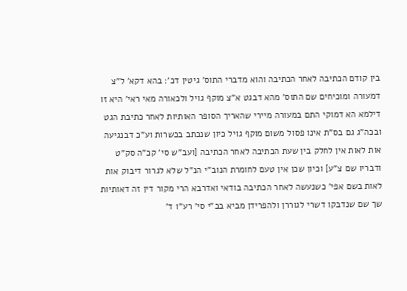בין קודם הכתיבה לאחר הכתיבה והוא מדברי התוס' גיטין דכ': בהא דקא' ל"צ דמעורה ומוכיחים שם התוס' מהא דבגט א"צ מוקף גויל ולכאורה מאי ראי' היא זו דילמא הא דמוקי התם במעורה מיירי שהאריך הסופר האותיות לאחר כתיבת הגט ובכה"ג גם בס"ת אינו פסול משום מוקף גויל כיון שנכתב בכשרות וע"כ דבנגיעה אות לאות אין לחלק בין שעת הכתיבה לאחר הכתיבה [ועב"ש סי' קכ"ה סק"ט ודבריו שם צ"ע] וכיון שכן אין טעם לחומרת הנוב"י הנ"ל שלא לגרור דיבוק אות לאות בשם אפי' כשנעשה לאחר הכתיבה בודאי ואדרבא הרי מקור דין זה דאותיות שך שם שנדבקו דשרי לגוררן ולהפרידן מביא בב"י סי' רע"ו ד'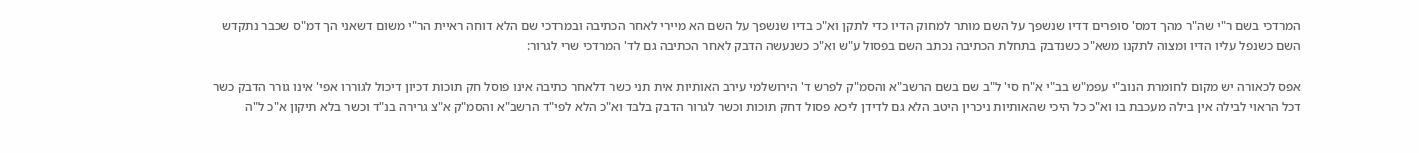המרדכי בשם ר"י שה"ר מהך דמס' סופרים דדיו שנשפך על השם מותר למחוק הדיו כדי לתקן וא"כ בדיו שנשפך על השם הא מיירי לאחר הכתיבה ובמרדכי שם הלא דוחה ראיית הר"י משום דשאני הך דמ"ס שכבר נתקדש השם כשנפל עליו הדיו ומצוה לתקנו משא"כ כשנדבק בתחלת הכתיבה נכתב השם בפסול ע"ש וא"כ כשנעשה הדבק לאחר הכתיבה גם לד' המרדכי שרי לגרור:

אפס לכאורה יש מקום לחומרת הנוב"י עפמ"ש בב"י א"ח סי' ל"ב שם בשם הרשב"א והסמ"ק לפרש ד' הירושלמי עירב האותיות אית תני כשר דלאחר כתיבה אינו פוסל חק תוכות דכיון דיכול לגוררו אפי' אינו גורר הדבק כשר דכל הראוי לבילה אין בילה מעכבת בו וא"כ כל היכי שהאותיות ניכרין היטב הלא גם לדידן ליכא פסול דחק תוכות וכשר לגרור הדבק בלבד וא"כ הלא לפי"ד הרשב"א והסמ"ק א"צ גרירה בנ"ד וכשר בלא תיקון א"כ ל"ה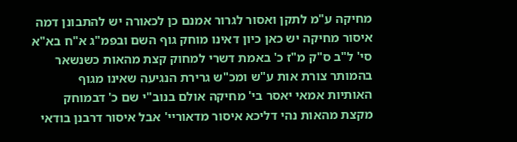מחיקה ע"מ לתקן ואסור לגרור אמנם כן לכאורה יש להתבונן דמה איסור מחיקה יש כאן כיון דאינו מוחק גוף השם ובפמ"ג א"ח בא"א סי' ל"ב ס"ק מ"ז כ' באמת דשרי למחוק קצת מהאות כשנשאר בהמותר צורת אות ע"ש ומכ"ש גרירת הנגיעה שאינו מגוף האותיות אמאי יאסר בי' מחיקה אולם בנוב"י שם כ' דבמוחק מקצת מהאות נהי דליכא איסור מדאוריי' אבל איסור דרבנן בודאי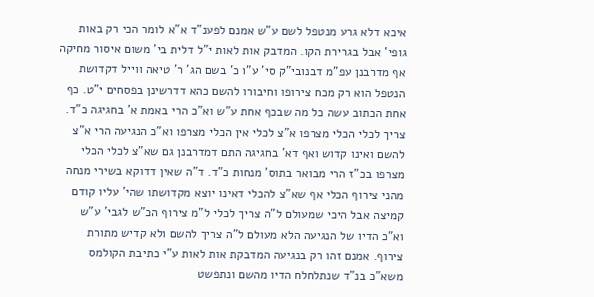איכא דלא גרע מנטפל לשם ע"ש אמנם לפענ"ד א"א לומר הכי רק באות גופי' אבל בגרירת הקו. המדבק אות לאות י"ל דלית בי' משום איסור מחיקה אף מדרבנן עפ"מ דבנובי"ק סי' ע"ו כ' בשם הג' ר' טיאה ווייל דקדושת הנטפל הוא רק מכח צירופו וחיבורו להשם כהא דדרשינן בפסחים י"ט. כף אחת הכתוב עשה כל מה שבכף אחת ע"ש וא"כ הרי באמת א' בחגיגה כ"ד. צריך לכלי הכלי מצרפו א"צ לכלי אין הכלי מצרפו וא"כ הנגיעה הרי א"צ להשם ואינו קדוש ואף דא' בחגיגה התם דמדרבנן גם שא"צ לכלי הכלי מצרפו בכ"ז הרי מבואר בתוס' מנחות כ"ד. ד"ה שאין דדוקא בשירי מנחה מהני צירוף הכלי אף שא"צ להכלי דאינו יוצא מקדושתו שהי' עליו קודם קמיצה אבל היכי שמעולם ל"ה צריך לכלי ל"מ צירוף הכ"ש לגבי' ע"ש וא"כ הדיו של הנגיעה הלא מעולם ל"ה צריך להשם ולא קדיש מתורת צירוף. אמנם זהו רק בנגיעה המדבקת אות לאות ע"י כתיבת הקולמס משא"כ בנ"ד שנתלחלח הדיו מהשם ונתפשט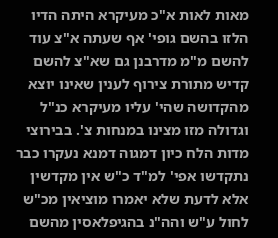מאות לאות א"כ מעיקרא היתה הדיו הלזו בהשם גופי' אף שעתה א"צ עוד להשם מ"מ מדרבנן גם שא"צ להשם קדיש מתורת צירוף לענין שאינו יוצא מהקדושה שהי' עליו מעיקרא כנ"ל וגדולה מזו מצינו במנחות צ'. בבירוצי מדות הלח כיון דמגוה דמנא נעקרו כבר נתקדשו אפי' למ"ד כ"ש אין מקדשין אלא לדעת שלא יאמרו מוציאין מכ"ש לחול ע"ש והה"נ בהגיפלאסין מהשם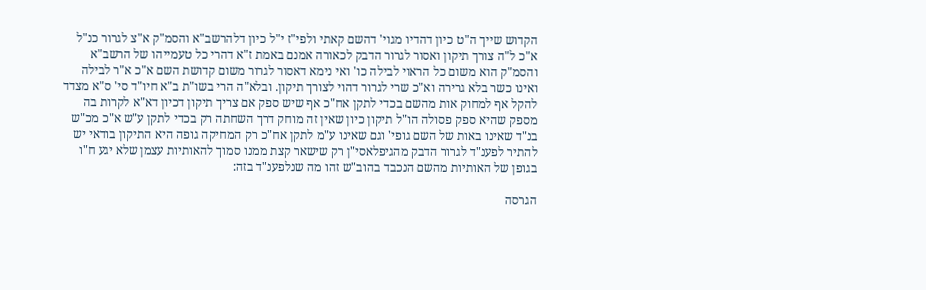הקדוש שייך ה"ט כיון דהדיו מגוי' דהשם קאתי ולפי"ז י"ל כיון דלהרשב"א והסמ"ק א"צ לגרור כנ"ל א"כ ל"ה צורך תיקון ואסור לגרור הדבק לכאורה אמנם באמת ז"א דהרי כל טעמייהו של הרשב"א והסמ"ק הוא משום כל הראוי לבילה כו' ואי נימא דאסור לגרור משום קדושת השם א"כ א"ר לבילה ואינו כשר בלא גרירה וא"כ שרי לגרור דהוי לצורך תיקון. ובלא"ה הרי בשו"ת ב"א חיו"ד סי' ס"א מצדד להקל אף למחוק אות מהשם בכדי לתקן אח"כ אף שיש ספק אם צריך תיקון דכיון דא"א לקרות בה מספק שהיא ספק פסולה הו"ל תיקון כיון שאין זה מוחק דרך השחתה רק בכדי לתקן ע"ש א"כ מכ"ש בנ"ד שאינו באות של השם גופי' וגם שאינו ע"מ לתקן אח"כ רק המחיקה גופה היא התיקון בודאי יש להתיר לפענ"ד לגרור הדבק מהגיפלאסי"ן רק שישאר קצת ממנו סמוך להאותיות עצמן שלא יגע ח"ו בגופן של האותיות מהשם הנכבד בהוב"ש זהו מה שנלפענ"ד בזה:

הגרסה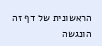הראשונית של דף זה הונגשה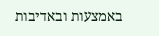באמצעות ובאדיבות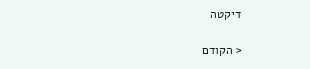דיקטה

< הקודם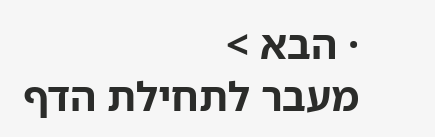· הבא >
מעבר לתחילת הדף